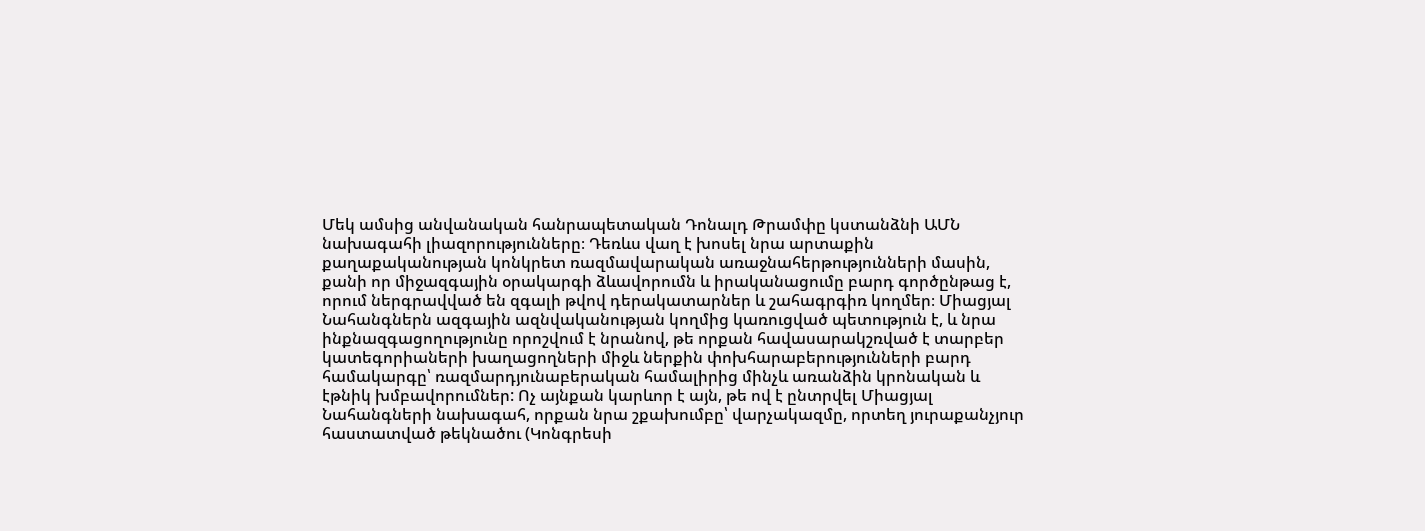Մեկ ամսից անվանական հանրապետական Դոնալդ Թրամփը կստանձնի ԱՄՆ նախագահի լիազորությունները։ Դեռևս վաղ է խոսել նրա արտաքին քաղաքականության կոնկրետ ռազմավարական առաջնահերթությունների մասին, քանի որ միջազգային օրակարգի ձևավորումն և իրականացումը բարդ գործընթաց է, որում ներգրավված են զգալի թվով դերակատարներ և շահագրգիռ կողմեր։ Միացյալ Նահանգներն ազգային ազնվականության կողմից կառուցված պետություն է, և նրա ինքնազգացողությունը որոշվում է նրանով, թե որքան հավասարակշռված է տարբեր կատեգորիաների խաղացողների միջև ներքին փոխհարաբերությունների բարդ համակարգը՝ ռազմարդյունաբերական համալիրից մինչև առանձին կրոնական և էթնիկ խմբավորումներ: Ոչ այնքան կարևոր է այն, թե ով է ընտրվել Միացյալ Նահանգների նախագահ, որքան նրա շքախումբը՝ վարչակազմը, որտեղ յուրաքանչյուր հաստատված թեկնածու (Կոնգրեսի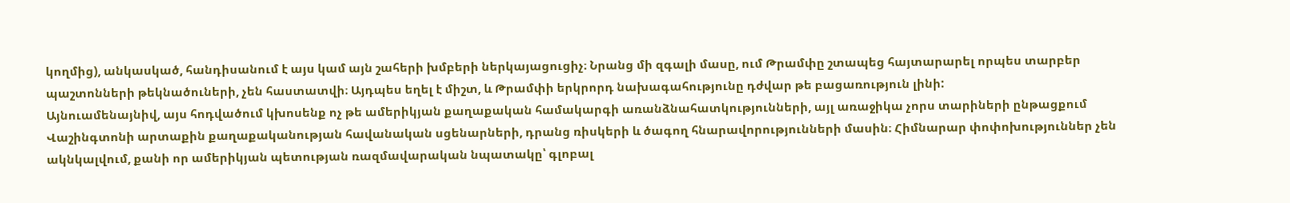կողմից), անկասկած, հանդիսանում է այս կամ այն շահերի խմբերի ներկայացուցիչ։ Նրանց մի զգալի մասը, ում Թրամփը շտապեց հայտարարել որպես տարբեր պաշտոնների թեկնածուների, չեն հաստատվի։ Այդպես եղել է միշտ, և Թրամփի երկրորդ նախագահությունը դժվար թե բացառություն լինի:
Այնուամենայնիվ, այս հոդվածում կխոսենք ոչ թե ամերիկյան քաղաքական համակարգի առանձնահատկությունների, այլ առաջիկա չորս տարիների ընթացքում Վաշինգտոնի արտաքին քաղաքականության հավանական սցենարների, դրանց ռիսկերի և ծագող հնարավորությունների մասին։ Հիմնարար փոփոխություններ չեն ակնկալվում, քանի որ ամերիկյան պետության ռազմավարական նպատակը՝ գլոբալ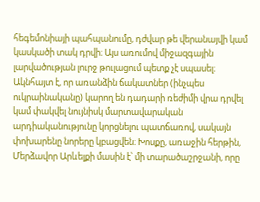հեգեմոնիայի պահպանումը, դժվար թե վերանայվի կամ կասկածի տակ դրվի։ Այս առումով միջազգային լարվածության լուրջ թուլացում պետք չէ սպասել։ Ակնհայտ է, որ առանձին ճակատներ (ինչպես ուկրաինականը) կարող են դադարի ռեժիմի վրա դրվել կամ փակվել նույնիսկ մարտավարական արդիականությունը կորցնելու պատճառով, սակայն փոխարենը նորերը կբացվեն։ Խոսքը, առաջին հերթին, Մերձավոր Արևելքի մասին է՝ մի տարածաշրջանի, որը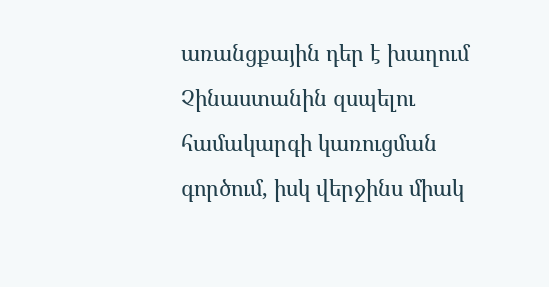առանցքային դեր է խաղում Չինաստանին զսպելու համակարգի կառուցման գործում, իսկ վերջինս միակ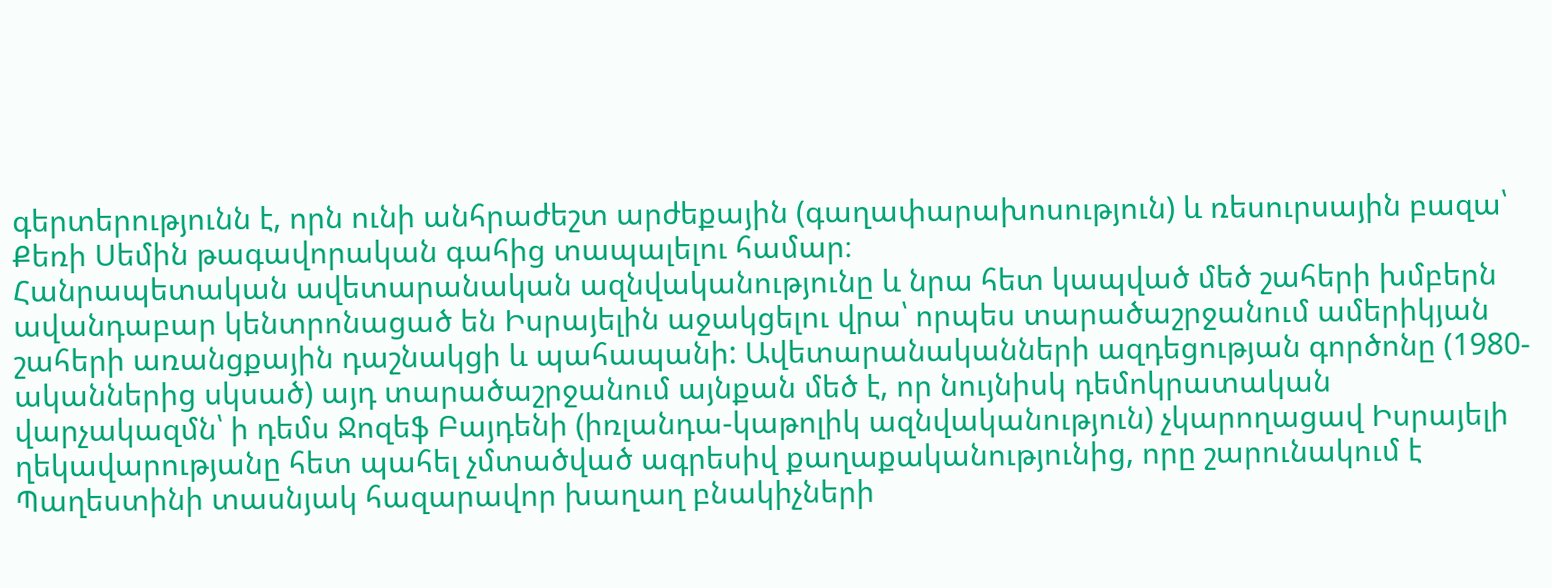գերտերությունն է, որն ունի անհրաժեշտ արժեքային (գաղափարախոսություն) և ռեսուրսային բազա՝ Քեռի Սեմին թագավորական գահից տապալելու համար։
Հանրապետական ավետարանական ազնվականությունը և նրա հետ կապված մեծ շահերի խմբերն ավանդաբար կենտրոնացած են Իսրայելին աջակցելու վրա՝ որպես տարածաշրջանում ամերիկյան շահերի առանցքային դաշնակցի և պահապանի: Ավետարանականների ազդեցության գործոնը (1980-ականներից սկսած) այդ տարածաշրջանում այնքան մեծ է, որ նույնիսկ դեմոկրատական վարչակազմն՝ ի դեմս Ջոզեֆ Բայդենի (իռլանդա-կաթոլիկ ազնվականություն) չկարողացավ Իսրայելի ղեկավարությանը հետ պահել չմտածված ագրեսիվ քաղաքականությունից, որը շարունակում է Պաղեստինի տասնյակ հազարավոր խաղաղ բնակիչների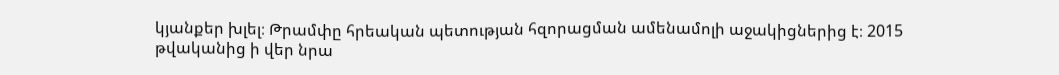կյանքեր խլել։ Թրամփը հրեական պետության հզորացման ամենամոլի աջակիցներից է։ 2015 թվականից ի վեր նրա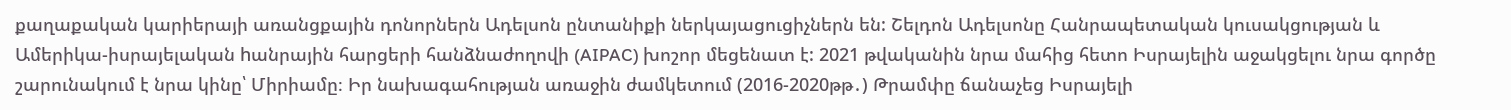քաղաքական կարիերայի առանցքային դոնորներն Ադելսոն ընտանիքի ներկայացուցիչներն են: Շելդոն Ադելսոնը Հանրապետական կուսակցության և Ամերիկա-իսրայելական hանրային հարցերի հանձնաժողովի (AIPAC) խոշոր մեցենատ է: 2021 թվականին նրա մահից հետո Իսրայելին աջակցելու նրա գործը շարունակում է նրա կինը՝ Միրիամը։ Իր նախագահության առաջին ժամկետում (2016-2020թթ․) Թրամփը ճանաչեց Իսրայելի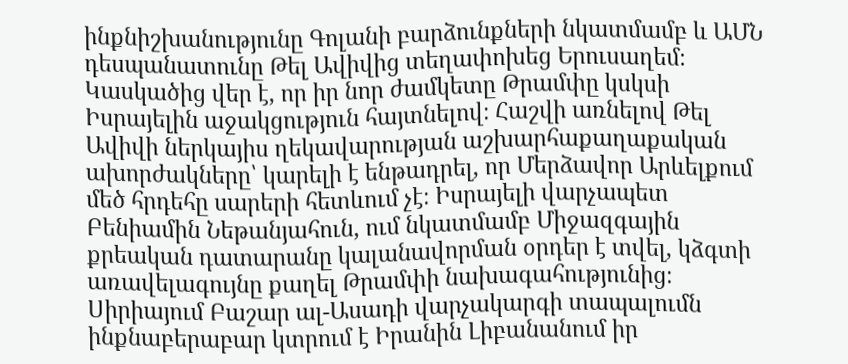ինքնիշխանությունը Գոլանի բարձունքների նկատմամբ և ԱՄՆ դեսպանատունը Թել Ավիվից տեղափոխեց Երուսաղեմ։
Կասկածից վեր է, որ իր նոր ժամկետը Թրամփը կսկսի Իսրայելին աջակցություն հայտնելով։ Հաշվի առնելով Թել Ավիվի ներկայիս ղեկավարության աշխարհաքաղաքական ախորժակները՝ կարելի է ենթադրել, որ Մերձավոր Արևելքում մեծ հրդեհը սարերի հետևում չէ։ Իսրայելի վարչապետ Բենիամին Նեթանյահուն, ում նկատմամբ Միջազգային քրեական դատարանը կալանավորման օրդեր է տվել, կձգտի առավելագույնը քաղել Թրամփի նախագահությունից։ Սիրիայում Բաշար ալ-Ասադի վարչակարգի տապալումն ինքնաբերաբար կտրում է Իրանին Լիբանանում իր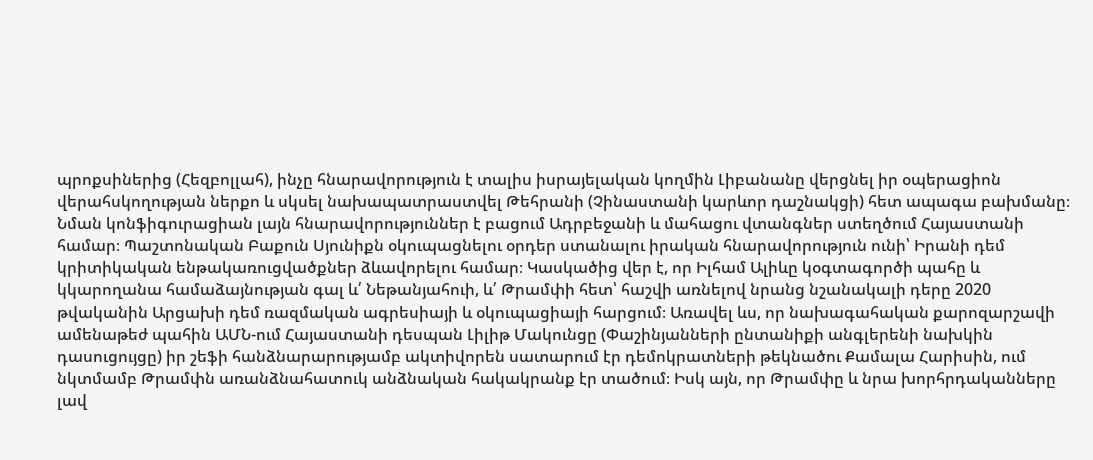պրոքսիներից (Հեզբոլլահ), ինչը հնարավորություն է տալիս իսրայելական կողմին Լիբանանը վերցնել իր օպերացիոն վերահսկողության ներքո և սկսել նախապատրաստվել Թեհրանի (Չինաստանի կարևոր դաշնակցի) հետ ապագա բախմանը։
Նման կոնֆիգուրացիան լայն հնարավորություններ է բացում Ադրբեջանի և մահացու վտանգներ ստեղծում Հայաստանի համար։ Պաշտոնական Բաքուն Սյունիքն օկուպացնելու օրդեր ստանալու իրական հնարավորություն ունի՝ Իրանի դեմ կրիտիկական ենթակառուցվածքներ ձևավորելու համար։ Կասկածից վեր է, որ Իլհամ Ալիևը կօգտագործի պահը և կկարողանա համաձայնության գալ և՛ Նեթանյահուի, և՛ Թրամփի հետ՝ հաշվի առնելով նրանց նշանակալի դերը 2020 թվականին Արցախի դեմ ռազմական ագրեսիայի և օկուպացիայի հարցում։ Առավել ևս, որ նախագահական քարոզարշավի ամենաթեժ պահին ԱՄՆ-ում Հայաստանի դեսպան Լիլիթ Մակունցը (Փաշինյանների ընտանիքի անգլերենի նախկին դասուցույցը) իր շեֆի հանձնարարությամբ ակտիվորեն սատարում էր դեմոկրատների թեկնածու Քամալա Հարիսին, ում նկտմամբ Թրամփն առանձնահատուկ անձնական հակակրանք էր տածում։ Իսկ այն, որ Թրամփը և նրա խորհրդականները լավ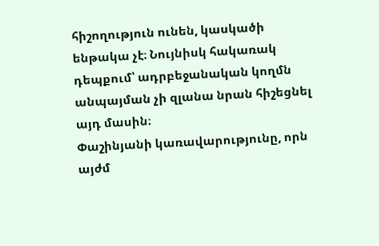հիշողություն ունեն, կասկածի ենթակա չէ։ Նույնիսկ հակառակ դեպքում՝ ադրբեջանական կողմն անպայման չի զլանա նրան հիշեցնել այդ մասին։
Փաշինյանի կառավարությունը, որն այժմ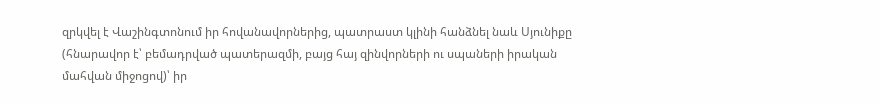զրկվել է Վաշինգտոնում իր հովանավորներից, պատրաստ կլինի հանձնել նաև Սյունիքը (հնարավոր է՝ բեմադրված պատերազմի, բայց հայ զինվորների ու սպաների իրական մահվան միջոցով)՝ իր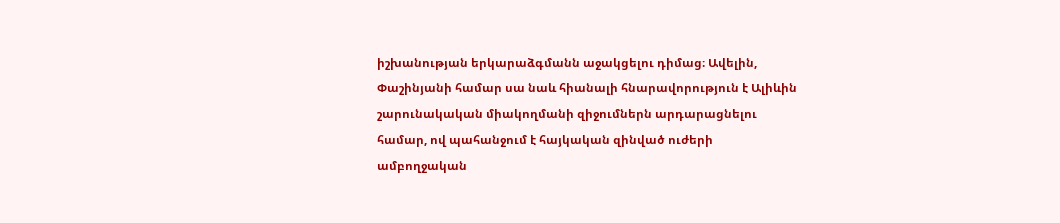իշխանության երկարաձգմանն աջակցելու դիմաց։ Ավելին, Փաշինյանի համար սա նաև հիանալի հնարավորություն է Ալիևին շարունակական միակողմանի զիջումներն արդարացնելու համար, ով պահանջում է հայկական զինված ուժերի ամբողջական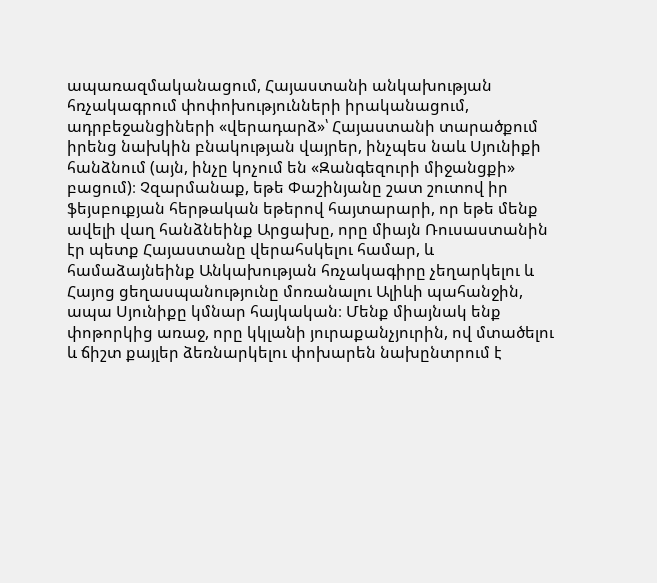ապառազմականացում, Հայաստանի անկախության հռչակագրում փոփոխությունների իրականացում, ադրբեջանցիների «վերադարձ»՝ Հայաստանի տարածքում իրենց նախկին բնակության վայրեր, ինչպես նաև Սյունիքի հանձնում (այն, ինչը կոչում են «Զանգեզուրի միջանցքի» բացում)։ Չզարմանաք, եթե Փաշինյանը շատ շուտով իր ֆեյսբուքյան հերթական եթերով հայտարարի, որ եթե մենք ավելի վաղ հանձնեինք Արցախը, որը միայն Ռուսաստանին էր պետք Հայաստանը վերահսկելու համար, և համաձայնեինք Անկախության հռչակագիրը չեղարկելու և Հայոց ցեղասպանությունը մոռանալու Ալիևի պահանջին, ապա Սյունիքը կմնար հայկական։ Մենք միայնակ ենք փոթորկից առաջ, որը կկլանի յուրաքանչյուրին, ով մտածելու և ճիշտ քայլեր ձեռնարկելու փոխարեն նախընտրում է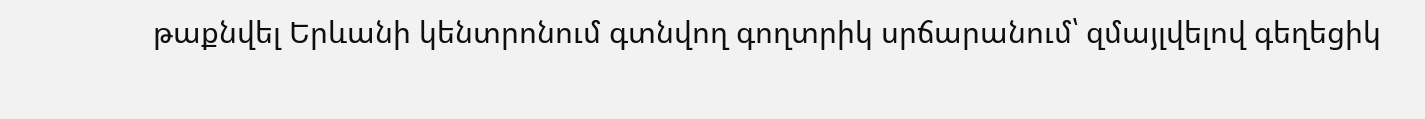թաքնվել Երևանի կենտրոնում գտնվող գողտրիկ սրճարանում՝ զմայլվելով գեղեցիկ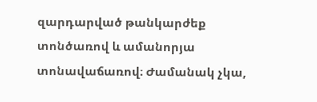զարդարված թանկարժեք տոնծառով և ամանորյա տոնավաճառով։ Ժամանակ չկա,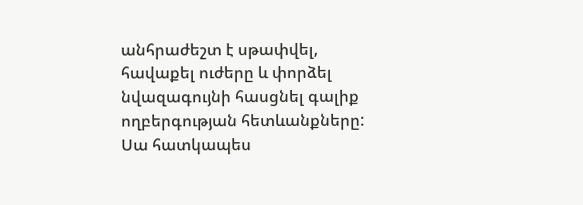անհրաժեշտ է սթափվել, հավաքել ուժերը և փորձել նվազագույնի հասցնել գալիք ողբերգության հետևանքները: Սա հատկապես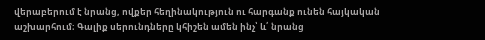վերաբերում է նրանց, ովքեր հեղինակություն ու հարգանք ունեն հայկական աշխարհում։ Գալիք սերունդները կհիշեն ամեն ինչ՝ և՛ նրանց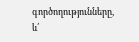գործողությունները, և՛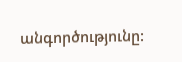անգործությունը: